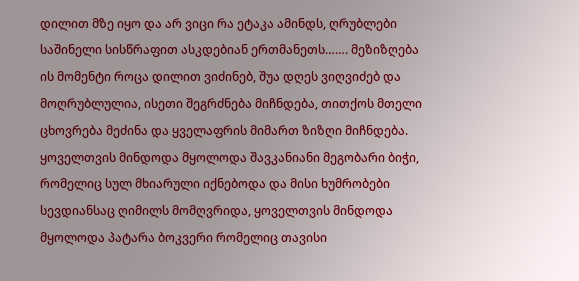დილით მზე იყო და არ ვიცი რა ეტაკა ამინდს, ღრუბლები საშინელი სისწრაფით ასკდებიან ერთმანეთს……. მეზიზღება ის მომენტი როცა დილით ვიძინებ, შუა დღეს ვიღვიძებ და მოღრუბლულია, ისეთი შეგრძნება მიჩნდება, თითქოს მთელი ცხოვრება მეძინა და ყველაფრის მიმართ ზიზღი მიჩნდება. ყოველთვის მინდოდა მყოლოდა შავკანიანი მეგობარი ბიჭი, რომელიც სულ მხიარული იქნებოდა და მისი ხუმრობები სევდიანსაც ღიმილს მომღვრიდა, ყოველთვის მინდოდა მყოლოდა პატარა ბოკვერი რომელიც თავისი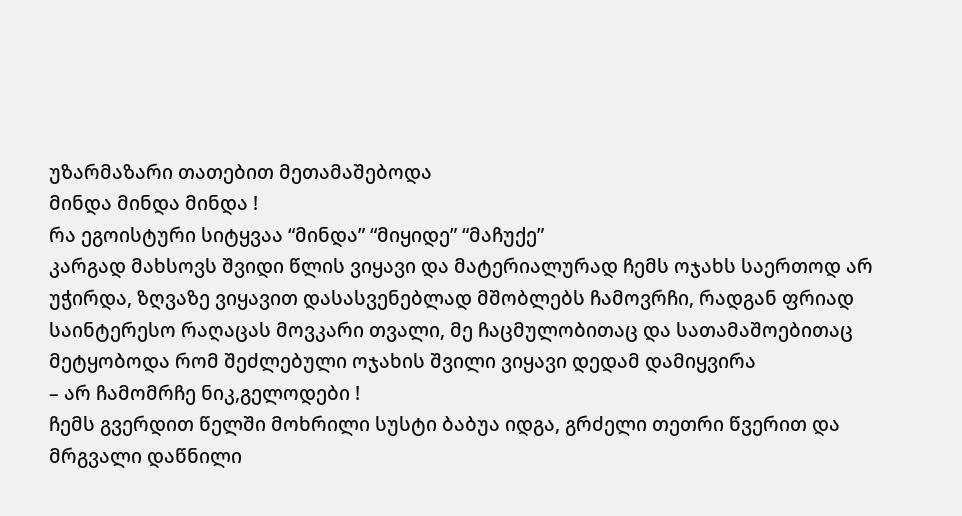უზარმაზარი თათებით მეთამაშებოდა
მინდა მინდა მინდა !
რა ეგოისტური სიტყვაა “მინდა” “მიყიდე” “მაჩუქე”
კარგად მახსოვს შვიდი წლის ვიყავი და მატერიალურად ჩემს ოჯახს საერთოდ არ უჭირდა, ზღვაზე ვიყავით დასასვენებლად მშობლებს ჩამოვრჩი, რადგან ფრიად საინტერესო რაღაცას მოვკარი თვალი, მე ჩაცმულობითაც და სათამაშოებითაც მეტყობოდა რომ შეძლებული ოჯახის შვილი ვიყავი დედამ დამიყვირა
– არ ჩამომრჩე ნიკ,გელოდები !
ჩემს გვერდით წელში მოხრილი სუსტი ბაბუა იდგა, გრძელი თეთრი წვერით და მრგვალი დაწნილი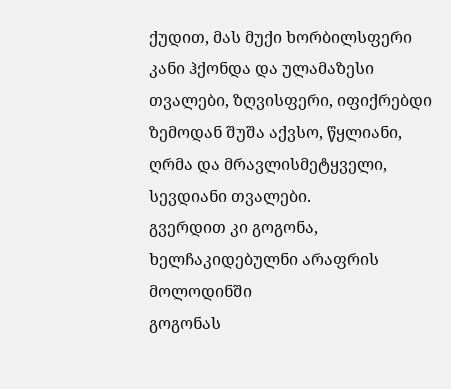ქუდით, მას მუქი ხორბილსფერი კანი ჰქონდა და ულამაზესი თვალები, ზღვისფერი, იფიქრებდი ზემოდან შუშა აქვსო, წყლიანი, ღრმა და მრავლისმეტყველი, სევდიანი თვალები.
გვერდით კი გოგონა, ხელჩაკიდებულნი არაფრის მოლოდინში
გოგონას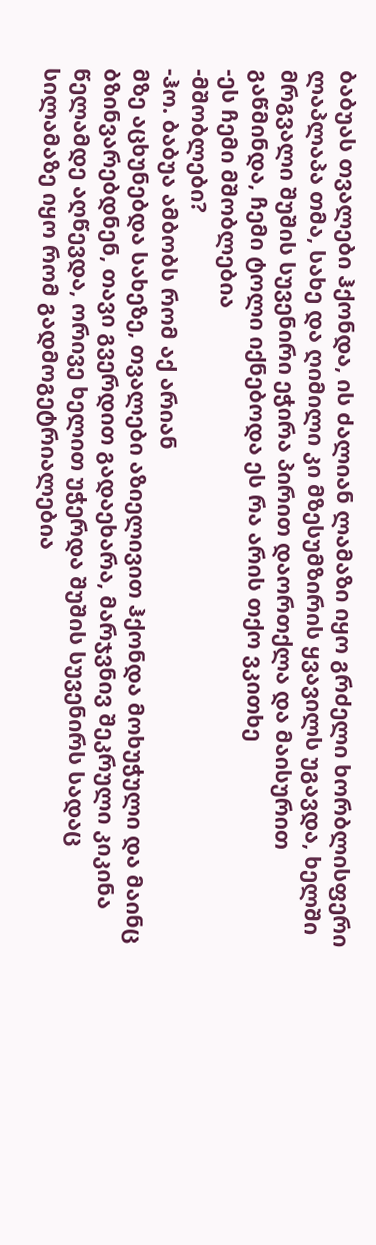ბაბუას თვალები ჰქონდა, ის ძალიან ლამაზი იყო გრძელი ხორბლისფერი ლაპლაპა თმა, სახე და ღიმილი კი მზესუმზირის ყვავილს უგავდა, ხელში მრგვალი შუშის სუვენირი ეჭირა პირით დაორთქლა და მაისურით გაწმინდა, ჩემი ტოლი იქნებოდა ეს რა არის თქო ვკითხე
-ეს ჩემი მშობლებია
-მშობლები?
-ჰო. ბაბუა ამბობს რომ აქ არიან
მზე აცხუნებდა სახეზე, თვალები აზიელივით ჰქონდა მოხუჭული და მაინც ბზინვარებდნენ, თავი გვერდით გადაეხარა, მარჯვნივ შეკრული კიკინა წელამდე აღწევდა, ორივე ხელით უჭერდა შუშის სუვენირს სადაც სილამაზე იყო რომ გადმოგეტრიალებია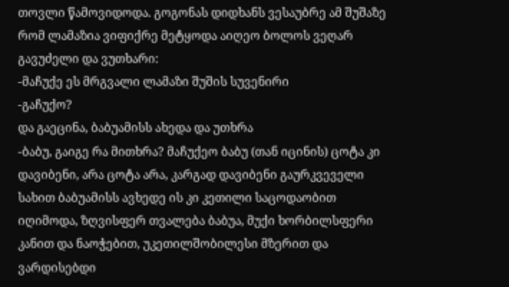თოვლი წამოვიდოდა. გოგონას დიდხანს ვესაუბრე ამ შუშაზე რომ ლამაზია ვიფიქრე მეტყოდა აიღეო ბოლოს ვეღარ გავუძელი და ვუთხარი:
-მაჩუქე ეს მრგვალი ლამაზი შუშის სუვენირი
-გაჩუქო?
და გაეცინა, ბაბუამისს ახედა და უთხრა
-ბაბუ, გაიგე რა მითხრა? მაჩუქეო ბაბუ (თან იცინის) ცოტა კი დავიბენი, არა ცოტა არა, კარგად დავიბენი გაურკვეველი სახით ბაბუამისს ავხედე ის კი კეთილი საცოდაობით იღიმოდა, ზღვისფერ თვალება ბაბუა, მუქი ხორბილსფერი კანით და ნაოჭებით, უკეთილშობილესი მზერით და ვარდისებდი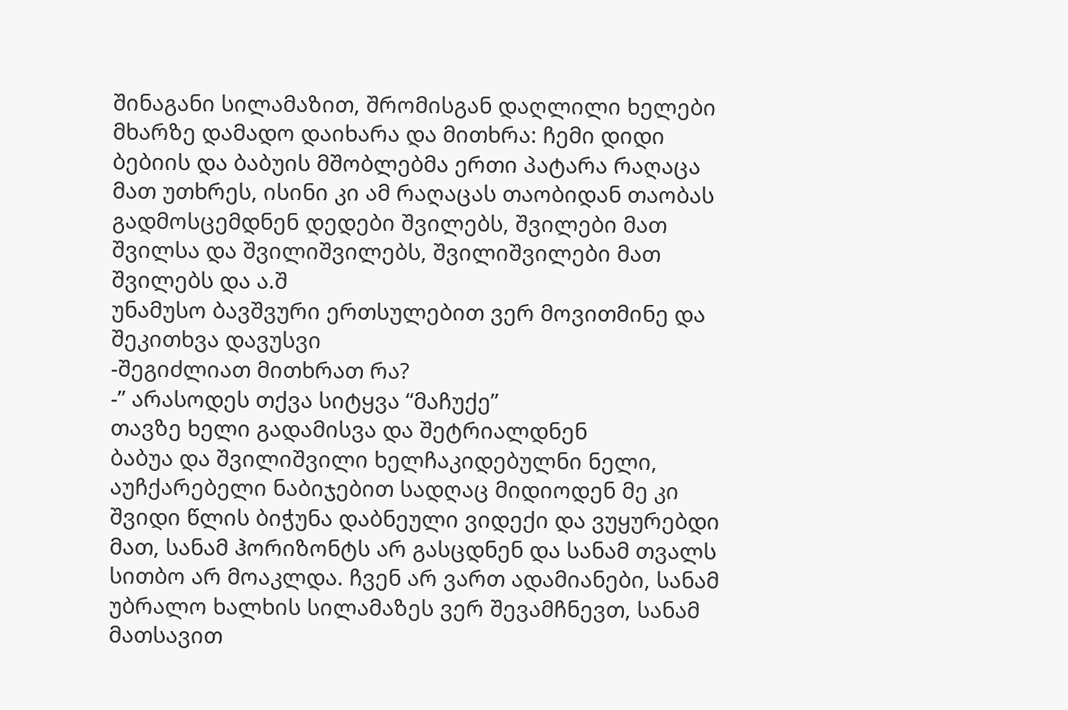შინაგანი სილამაზით, შრომისგან დაღლილი ხელები მხარზე დამადო დაიხარა და მითხრა: ჩემი დიდი ბებიის და ბაბუის მშობლებმა ერთი პატარა რაღაცა მათ უთხრეს, ისინი კი ამ რაღაცას თაობიდან თაობას გადმოსცემდნენ დედები შვილებს, შვილები მათ შვილსა და შვილიშვილებს, შვილიშვილები მათ შვილებს და ა.შ
უნამუსო ბავშვური ერთსულებით ვერ მოვითმინე და შეკითხვა დავუსვი
-შეგიძლიათ მითხრათ რა?
-” არასოდეს თქვა სიტყვა “მაჩუქე”
თავზე ხელი გადამისვა და შეტრიალდნენ
ბაბუა და შვილიშვილი ხელჩაკიდებულნი ნელი, აუჩქარებელი ნაბიჯებით სადღაც მიდიოდენ მე კი შვიდი წლის ბიჭუნა დაბნეული ვიდექი და ვუყურებდი მათ, სანამ ჰორიზონტს არ გასცდნენ და სანამ თვალს სითბო არ მოაკლდა. ჩვენ არ ვართ ადამიანები, სანამ უბრალო ხალხის სილამაზეს ვერ შევამჩნევთ, სანამ მათსავით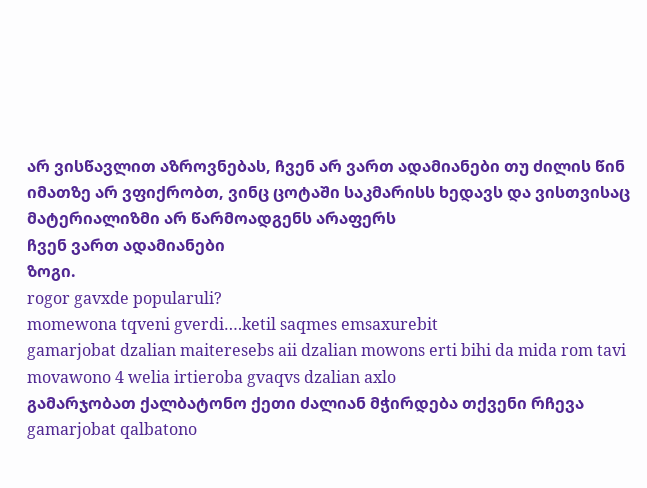არ ვისწავლით აზროვნებას, ჩვენ არ ვართ ადამიანები თუ ძილის წინ იმათზე არ ვფიქრობთ, ვინც ცოტაში საკმარისს ხედავს და ვისთვისაც მატერიალიზმი არ წარმოადგენს არაფერს
ჩვენ ვართ ადამიანები
ზოგი.
rogor gavxde popularuli?
momewona tqveni gverdi….ketil saqmes emsaxurebit
gamarjobat dzalian maiteresebs aii dzalian mowons erti bihi da mida rom tavi movawono 4 welia irtieroba gvaqvs dzalian axlo
გამარჯობათ ქალბატონო ქეთი ძალიან მჭირდება თქვენი რჩევა
gamarjobat qalbatono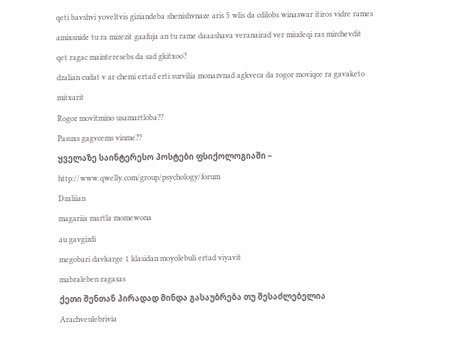qeti bavshvi yoveltvis giziandeba shenishvnaze aris 5 wlis da cdilobs winaswar itiros vidre rames amixsnide tu ra mizezit gaafuja an tu rame daaashava veranairad ver miudeqi ras mirchevdit
qet ragac mainteresebs da sad gkitxoo?
dzalian cudat v ar chemi ertad erti survilia monazvnad agkveca da rogor moviqce ra gavaketo mitxarit
Rogor movitmino usamartloba??
Pasuxs gagvcems vinme??
ყველაზე საინტერესო პოსტები ფსიქოლოგიაში – http://www.qwelly.com/group/psychology/forum
Dzaliian
magariia martla momewona
au gavgizdi
megobari davkarge 1 klasidan moyolebuli ertad viyavit
mabraleben ragasas
ქეთი შენთან პირადად მინდა გასაუბრება თუ შესაძლებელია
Arachveulebrivia